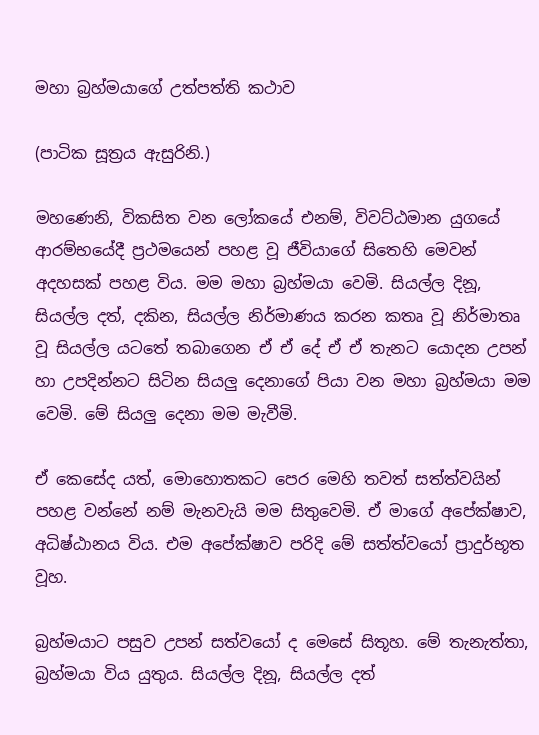මහා බ්‍රහ්මයාගේ උත්පත්ති කථාව

(පාටික සූත්‍රය ඇසුරිනි.)

මහණෙනි, විකසිත වන ලෝකයේ එනම්, විවට්ඨමාන යුගයේ ආරම්භයේදී ප්‍රථමයෙන් පහළ වූ ජීවියාගේ සිතෙහි මෙවන් අදහසක් පහළ විය. මම මහා බ්‍රහ්මයා වෙමි. සියල්ල දිනූ, සියල්ල දත්, දකින, සියල්ල නිර්මාණය කරන කතෘ වූ නිර්මාතෘ වූ සියල්ල යටතේ තබාගෙන ඒ ඒ දේ ඒ ඒ තැනට යොදන උපන් හා උපදින්නට සිටින සියලු දෙනාගේ පියා වන මහා බ්‍රහ්මයා මම වෙමි. මේ සියලු දෙනා මම මැවීමි.

ඒ කෙසේද යත්, මොහොතකට පෙර මෙහි තවත් සත්ත්වයින් පහළ වන්නේ නම් මැනවැයි මම සිතුවෙමි. ඒ මාගේ අපේක්ෂාව, අධිෂ්ඨානය විය. එම අපේක්ෂාව පරිදි මේ සත්ත්වයෝ ප්‍රාදුර්භූත වූහ.

බ්‍රහ්මයාට පසුව උපන් සත්වයෝ ද මෙසේ සිතූහ. මේ තැනැත්තා, බ්‍රහ්මයා විය යුතුය. සියල්ල දිනූ, සියල්ල දත්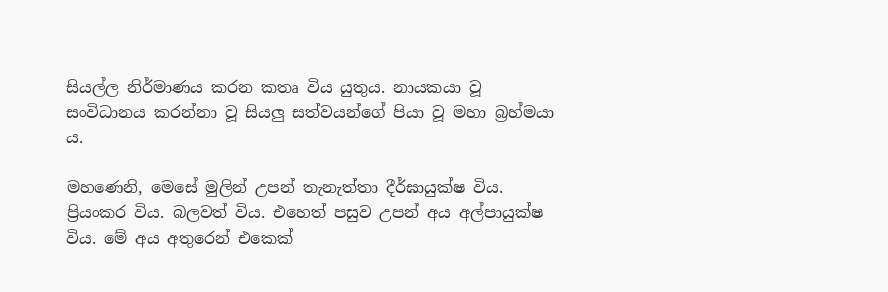සියල්ල නිර්මාණය කරන කතෘ විය යුතුය. නායකයා වූ සංවිධානය කරන්නා වූ සියලු සත්වයන්ගේ පියා වූ මහා බ්‍රහ්මයා ය.

මහණෙනි, මෙසේ මුලින් උපන් තැනැත්තා දීර්ඝායුක්ෂ විය. ප්‍රියංකර විය. බලවත් විය. එහෙත් පසුව උපන් අය අල්පායුක්ෂ විය. මේ අය අතුරෙන් එකෙක්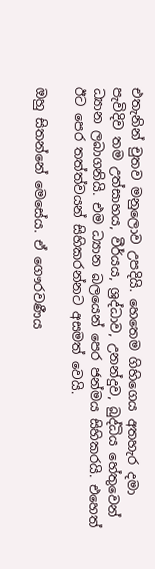එතැනින් චුතව මනුලොව උපදියි. හෙතෙම ගිහිගෙය අතහැර දමා පැවිදිව තම උත්සාහය, වීර්යය, ශ්‍රද්ධාව, උනන්දුව, බුද්ධිය හේතුවෙන් ධ්‍යාන ලබාගනියි. එම ධ්‍යාන බලයෙන් පෙර ජන්මය සිහිකරයි. එහෙත් ඊට පෙර තත්ත්වයන් සිහිකරන්නට අසමත් වෙයි.

ඔහු සිතන්නේ මෙසේය. ඒ ගෞරවණීය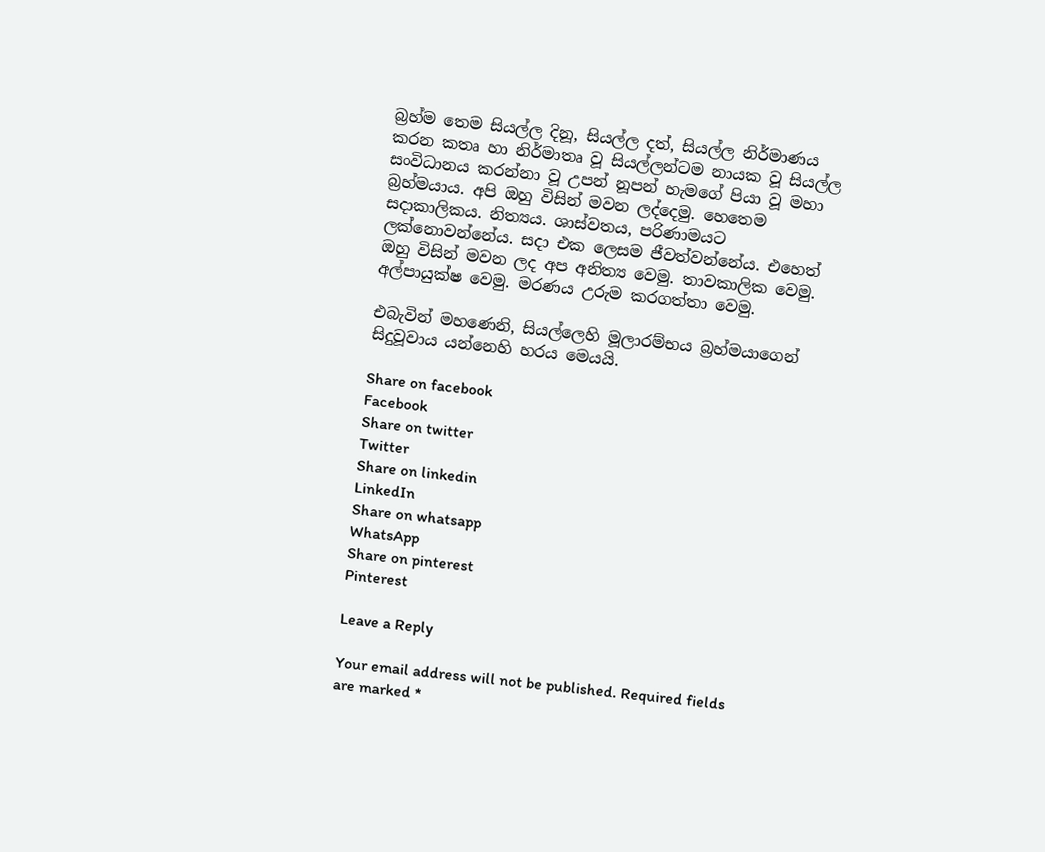බ්‍රහ්ම තෙම සියල්ල දිනූ, සියල්ල දත්, සියල්ල නිර්මාණය කරන කතෘ හා නිර්මාතෘ වූ සියල්ලන්ටම නායක වූ සියල්ල සංවිධානය කරන්නා වූ උපන් නූපන් හැමගේ පියා වූ මහා බ්‍රහ්මයාය. අපි ඔහු විසින් මවන ලද්දෙමු. හෙතෙම සදාකාලිකය. නිත්‍යය. ශාස්වතය, පරිණාමයට ලක්නොවන්නේය. සදා එක ලෙසම ජීවත්වන්නේය. එහෙත් ඔහු විසින් මවන ලද අප අනිත්‍ය වෙමු. තාවකාලික වෙමු. අල්පායුක්ෂ වෙමු. මරණය උරුම කරගත්තා වෙමු.

එබැවින් මහණෙනි, සියල්ලෙහි මූලාරම්භය බ්‍රහ්මයාගෙන් සිදුවූවාය යන්නෙහි හරය මෙයයි.

Share on facebook
Facebook
Share on twitter
Twitter
Share on linkedin
LinkedIn
Share on whatsapp
WhatsApp
Share on pinterest
Pinterest

Leave a Reply

Your email address will not be published. Required fields are marked *